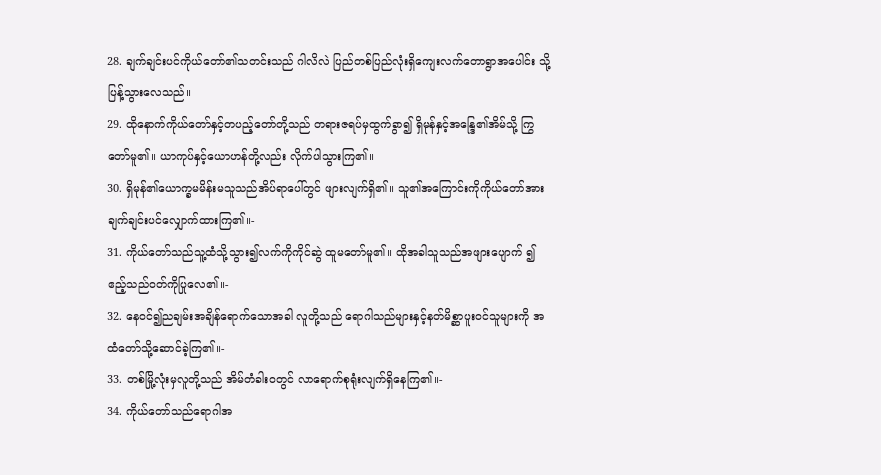28. ချက်ချင်းပင်ကိုယ်တော်၏သတင်းသည် ဂါလိလဲ ပြည်တစ်ပြည်လုံးရှိကျေးလက်တောရွာအပေါင်း သို့ပြန့်သွားလေသည်။
29. ထိုနောက်ကိုယ်တော်နှင့်တပည့်တော်တို့သည် တရားဇရပ်မှထွက်ခွာ၍ ရှိမုန်နှင့်အန္ဒြေ၏အိမ်သို့ ကြွတော်မူ၏။ ယာကုပ်နှင့်ယောဟန်တို့လည်း လိုက်ပါသွားကြ၏။
30. ရှိမုန်၏ယောက္ခမမိန်းမသူသည်အိပ်ရာပေါ်တွင် ဖျားလျက်ရှိ၏။ သူ၏အကြောင်းကိုကိုယ်တော်အား ချက်ချင်းပင်လျှောက်ထားကြ၏။-
31. ကိုယ်တော်သည်သူ့ထံသို့သွား၍လက်ကိုကိုင်ဆွဲ ထူမတော်မူ၏။ ထိုအခါသူသည်အဖျားပျောက် ၍ဧည့်သည်ဝတ်ကိုပြုလေ၏။-
32. နေဝင်၍ညချမ်းအချိန်ရောက်သောအခါ လူတို့သည် ရောဂါသည်များနှင့်နတ်မိစ္ဆာပူးဝင်သူများကို အထံတော်သို့ဆောင်ခဲ့ကြ၏။-
33. တစ်မြို့လုံးမှလူတို့သည် အိမ်တံခါးဝတွင် လာရောက်စုရုံးလျက်ရှိနေကြ၏။-
34. ကိုယ်တော်သည်ရောဂါအ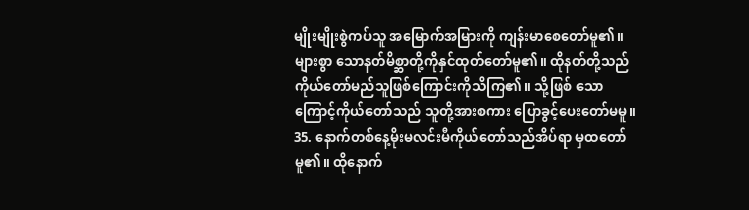မျိုးမျိုးစွဲကပ်သူ အမြောက်အမြားကို ကျန်းမာစေတော်မူ၏။ များစွာ သောနတ်မိစ္ဆာတို့ကိုနှင်ထုတ်တော်မူ၏။ ထိုနတ်တို့သည် ကိုယ်တော်မည်သူဖြစ်ကြောင်းကိုသိကြ၏။ သို့ဖြစ် သောကြောင့်ကိုယ်တော်သည် သူတို့အားစကား ပြောခွင့်ပေးတော်မမူ။
35. နောက်တစ်နေ့မိုးမလင်းမီကိုယ်တော်သည်အိပ်ရာ မှထတော်မူ၏။ ထိုနောက်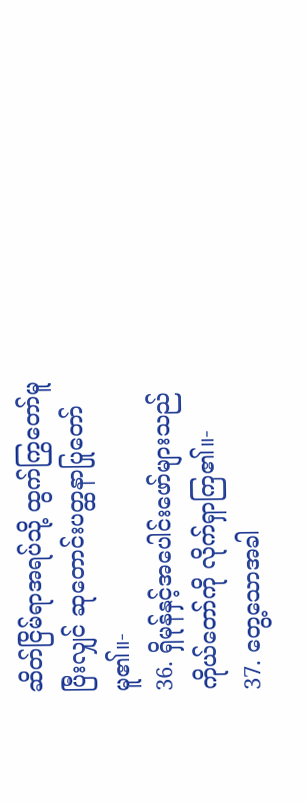ဆိတ်ငြိမ်ရာအရပ်သို့ ထွက်ကြွတော်မူပြီးလျှင် ဆုတောင်းပတ္ထနာပြုတော် မူ၏။-
36. ရှိမုန်နှင့်အပေါင်းဖော်များသည်ကိုယ်တော်ကို လိုက်ရှာကြ၏။-
37. တွေ့သောအခါ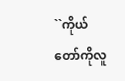``ကိုယ်တော်ကိုလူ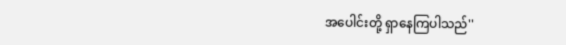အပေါင်းတို့ ရှာနေကြပါသည်''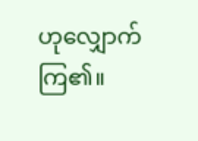ဟုလျှောက်ကြ၏။